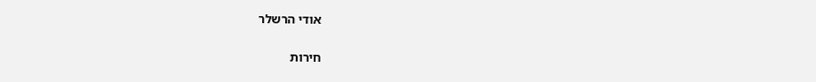אודי הרשלר

חירות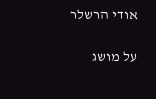אודי הרשלר

על מושג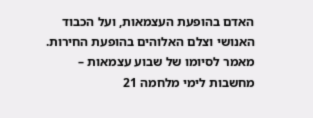האדם בהופעת העצמאות, ועל הכבוד האנושי וצלם האלוהים בהופעת החירות. מאמר לסיומו של שבוע עצמאות – מחשבות לימי מלחמה 21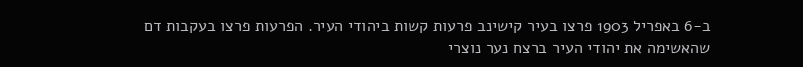ב-6 באפריל 1903 פרצו בעיר קישינב פרעות קשות ביהודי העיר. הפרעות פרצו בעקבות דם שהאשימה את יהודי העיר ברצח נער נוצרי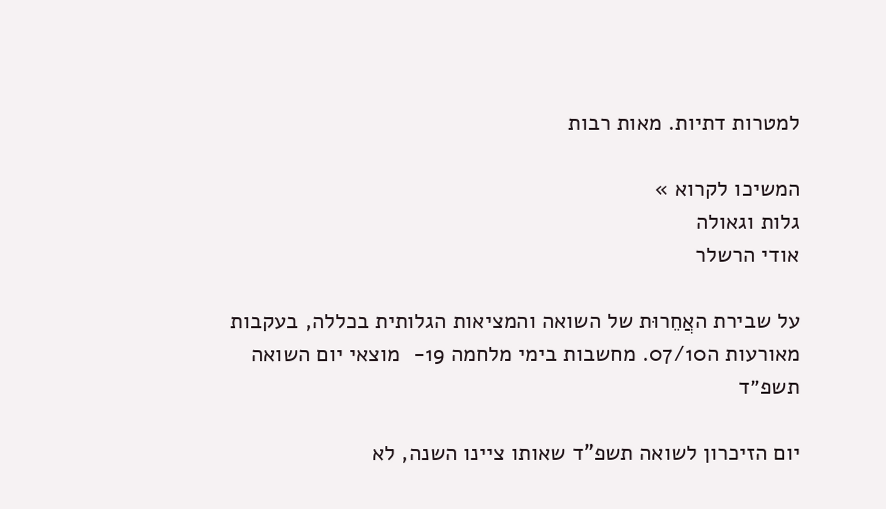למטרות דתיות. מאות רבות

המשיכו לקרוא »
גלות וגאולה
אודי הרשלר

על שבירת האֲחֵרוּת של השואה והמציאות הגלותית בכללה, בעקבות מאורעות ה07/10. מחשבות בימי מלחמה 19-  מוצאי יום השואה תשפ״ד

יום הזיכרון לשואה תשפ”ד שאותו ציינו השנה, לא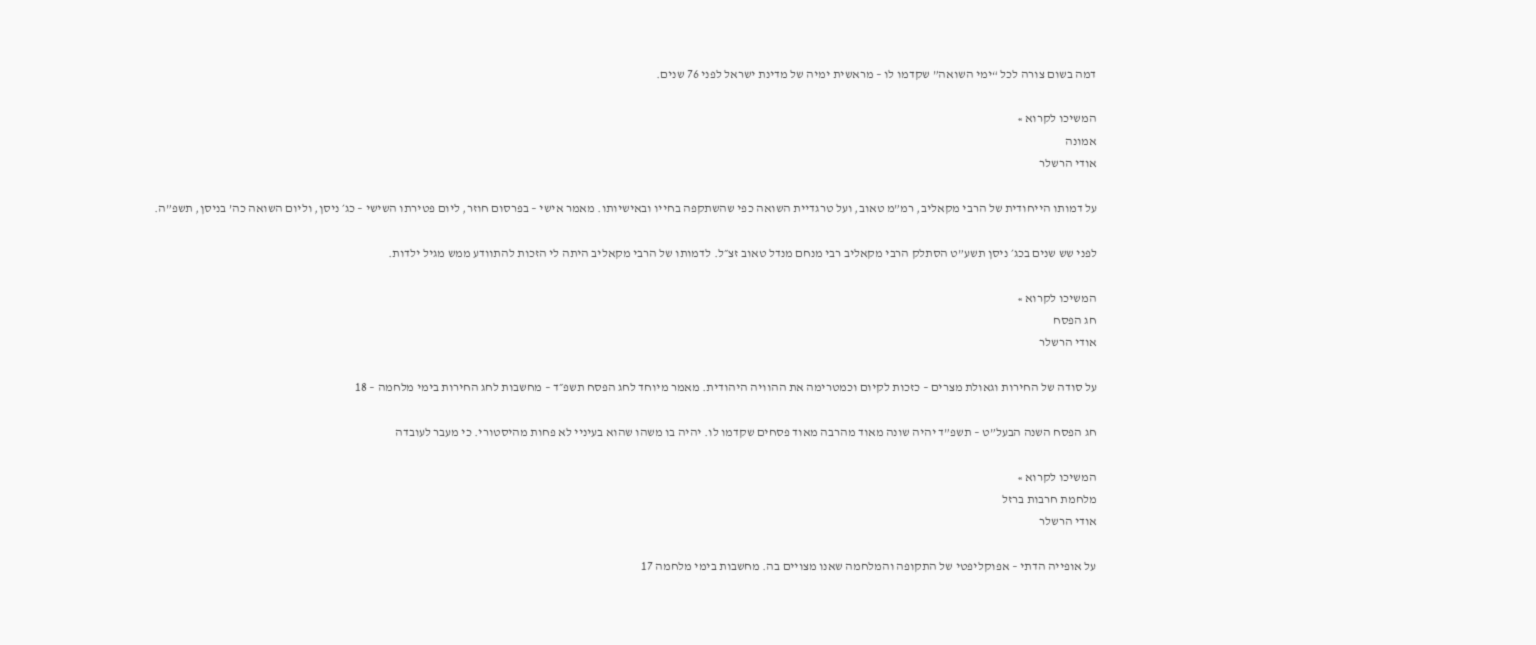דמה בשום צורה לכל “ימי השואה” שקדמו לו – מראשית ימיה של מדינת ישראל לפני 76 שנים.

המשיכו לקרוא »
אמונה
אודי הרשלר

על דמותו הייחודית של הרבי מקאליב, רמ”מ טאוב, ועל טרגדיית השואה כפי שהשתקפה בחייו ובאישיותו. מאמר אישי – בפרסום חוזר, ליום פטירתו השישי – כג׳ ניסן, וליום השואה כה’ בניסן, תשפ”ה.

לפני שש שנים בכג׳ ניסן תשע”ט הסתלק הרבי מקאליב רבי מנחם מנדל טאוב זצ״ל. לדמותו של הרבי מקאליב היתה לי הזכות להתוודע ממש מגיל ילדות.

המשיכו לקרוא »
חג הפסח
אודי הרשלר

על סודה של החירות וגאולת מצרים – כזכות לקיום וכמטרימה את ההוויה היהודית. מאמר מיוחד לחג הפסח תשפ״ד – מחשבות לחג החירות בימי מלחמה – 18

חג הפסח השנה הבעל”ט – תשפ”ד יהיה שונה מאוד מהרבה מאוד פסחים שקדמו לו. יהיה בו משהו שהוא בעיניי לא פחות מהיסטורי. כי מעבר לעובדה

המשיכו לקרוא »
מלחמת חרבות ברזל
אודי הרשלר

על אופייה הדתי – אפוקליפטי של התקופה והמלחמה שאנו מצויים בה. מחשבות בימי מלחמה 17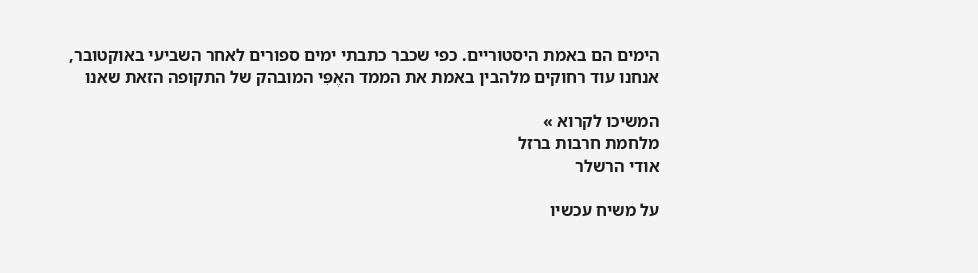הימים הם באמת היסטוריים. כפי שכבר כתבתי ימים ספורים לאחר השביעי באוקטובר, אנחנו עוד רחוקים מלהבין באמת את הממד האֶפִּי המובהק של התקופה הזאת שאנו

המשיכו לקרוא »
מלחמת חרבות ברזל
אודי הרשלר

על משיח עכשיו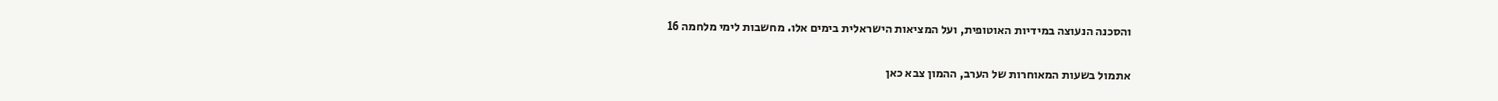והסכנה הנעוצה במידיות האוטופית, ועל המציאות הישראלית בימים אלו. מחשבות לימי מלחמה 16

אתמול בשעות המאוחרות של הערב, ההמון צבא כאן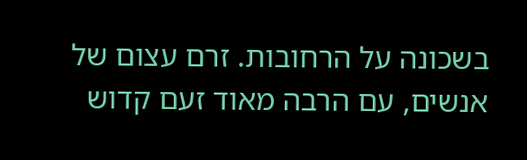בשכונה על הרחובות. זרם עצום של אנשים, עם הרבה מאוד זעם קדוש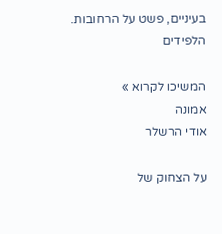בעיניים, פשט על הרחובות. הלפידים

המשיכו לקרוא »
אמונה
אודי הרשלר

על הצחוק של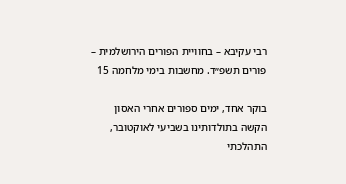רבי עקיבא – בחוויית הפורים הירושלמית – פורים תשפ״ד. מחשבות בימי מלחמה 15

בוקר אחד, ימים ספורים אחרי האסון הקשה בתולדותינו בשביעי לאוקטובר, התהלכתי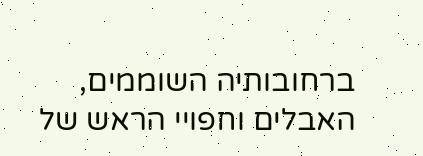ברחובותיה השוממים, האבלים וחפויי הראש של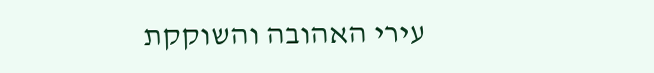עירי האהובה והשוקקת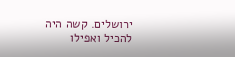ירושלים. קשה היה להכיל ואפילו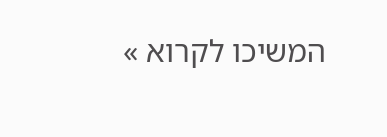המשיכו לקרוא »